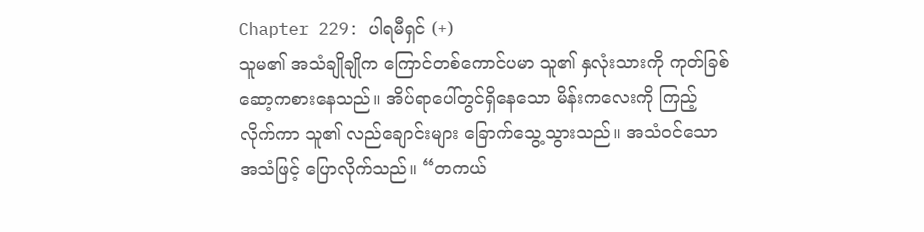Chapter 229: ပါရမီရှင် (+)
သူမ၏ အသံချိုချိုက ကြောင်တစ်ကောင်ပမာ သူ၏ နှလုံးသားကို ကုတ်ခြစ်ဆော့ကစားနေသည်။ အိပ်ရာပေါ်တွင်ရှိနေသော မိန်းကလေးကို ကြည့်လိုက်ကာ သူ၏ လည်ချောင်းများ ခြောက်သွေ့သွားသည်။ အသံဝင်သောအသံဖြင့် ပြောလိုက်သည်။ “တကယ်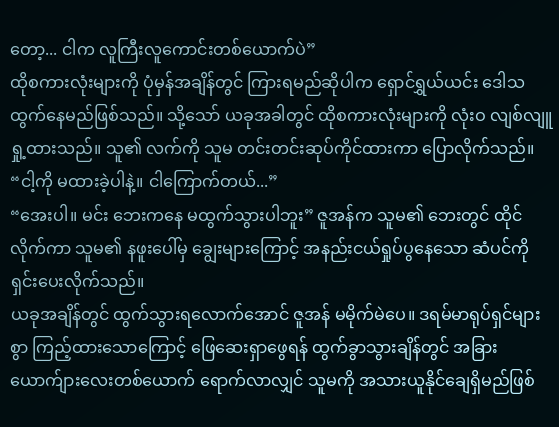တော့... ငါက လူကြီးလူကောင်းတစ်ယောက်ပဲ”
ထိုစကားလုံးများကို ပုံမှန်အချိန်တွင် ကြားရမည်ဆိုပါက ရှောင်ရွှယ်ယင်း ဒေါသထွက်နေမည်ဖြစ်သည်။ သို့သော် ယခုအခါတွင် ထိုစကားလုံးများကို လုံးဝ လျစ်လျူရှု့ထားသည်။ သူ၏ လက်ကို သူမ တင်းတင်းဆုပ်ကိုင်ထားကာ ပြောလိုက်သည်။ “ငါ့ကို မထားခဲ့ပါနဲ့။ ငါကြောက်တယ်...”
“အေးပါ။ မင်း ဘေးကနေ မထွက်သွားပါဘူး” ဇူအန်က သူမ၏ ဘေးတွင် ထိုင်လိုက်ကာ သူမ၏ နဖူးပေါ်မှ ချွေးများကြောင့် အနည်းငယ်ရှုပ်ပွနေသော ဆံပင်ကို ရှင်းပေးလိုက်သည်။
ယခုအချိန်တွင် ထွက်သွားရလောက်အောင် ဇူအန် မမိုက်မဲပေ။ ဒရမ်မာရုပ်ရှင်များစွာ ကြည့်ထားသောကြောင့် ဖြေဆေးရှာဖွေရန် ထွက်ခွာသွားချိန်တွင် အခြားယောက်ျားလေးတစ်ယောက် ရောက်လာလျှင် သူမကို အသားယူနိုင်ချေရှိမည်ဖြစ်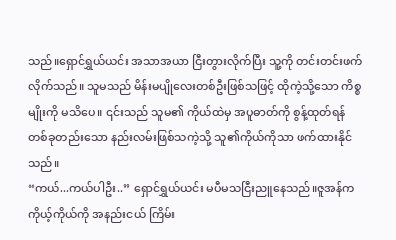သည်။ရှောင်ရွှယ်ယင်း အသာအယာ ငြီးတွားလိုက်ပြီး သူ့ကို တင်းတင်းဖက်လိုက်သည်။ သူမသည် မိန်းမပျိုလေးတစ်ဦးဖြစ်သဖြင့် ထိုကဲ့သို့သော ကိစ္စမျိုးကို မသိပေ။ ၎င်းသည် သူမ၏ ကိုယ်ထဲမှ အပူဓာတ်ကို စွန့်ထုတ်ရန် တစ်ခုတည်းသော နည်းလမ်းဖြစ်သကဲ့သို့ သူ၏ကိုယ်ကိုသာ ဖက်ထားနိုင်သည်။
“ကယ်...ကယ်ပါဦး..” ရှောင်ရွှယ်ယင်း မပီမသငြီးညူနေသည်။ဇူအန်က ကိုယ့်ကိုယ်ကို အနည်းငယ် ကြိမ်း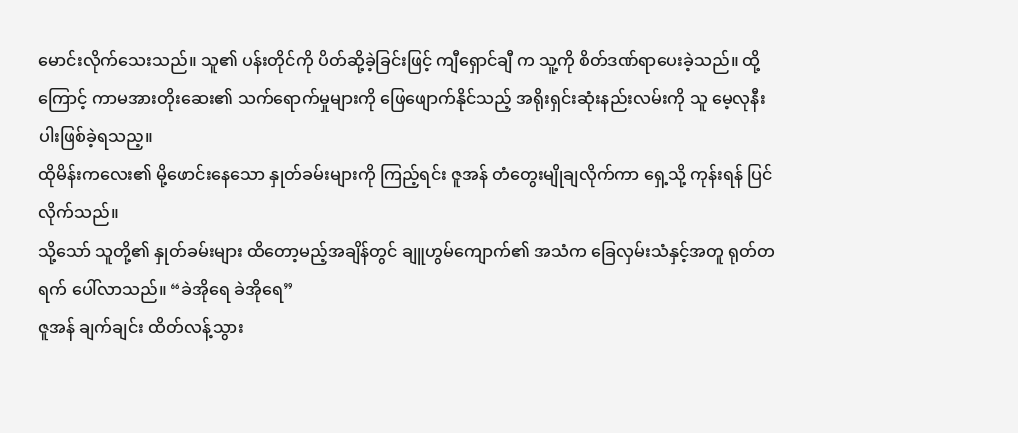မောင်းလိုက်သေးသည်။ သူ၏ ပန်းတိုင်ကို ပိတ်ဆို့ခဲ့ခြင်းဖြင့် ကျီရှောင်ချီ က သူ့ကို စိတ်ဒဏ်ရာပေးခဲ့သည်။ ထို့ကြောင့် ကာမအားတိုးဆေး၏ သက်ရောက်မှုများကို ဖြေဖျောက်နိုင်သည့် အရိုးရှင်းဆုံးနည်းလမ်းကို သူ မေ့လုနီးပါးဖြစ်ခဲ့ရသည့။
ထိုမိန်းကလေး၏ မို့ဖောင်းနေသော နှုတ်ခမ်းများကို ကြည့်ရင်း ဇူအန် တံတွေးမျိုချလိုက်ကာ ရှေ့သို့ ကုန်းရန် ပြင်လိုက်သည်။
သို့သော် သူတို့၏ နှုတ်ခမ်းများ ထိတော့မည့်အချိန်တွင် ချူဟွမ်ကျောက်၏ အသံက ခြေလှမ်းသံနှင့်အတူ ရုတ်တရက် ပေါ်လာသည်။ “ခဲအိုရေ ခဲအိုရေ”
ဇူအန် ချက်ချင်း ထိတ်လန့်သွား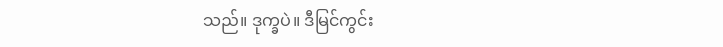သည်။ ဒုက္ခပဲ။ ဒီမြင်ကွင်း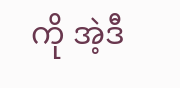ကို အဲ့ဒီ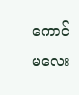ကောင်မလေး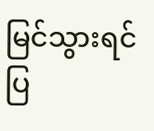မြင်သွားရင် ပြ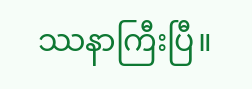ဿနာကြီးပြီ။